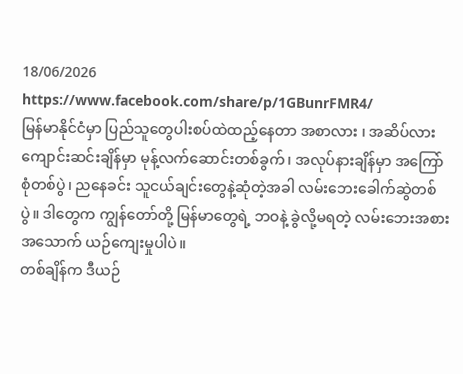18/06/2026
https://www.facebook.com/share/p/1GBunrFMR4/
မြန်မာနိုင်ငံမှာ ပြည်သူတွေပါးစပ်ထဲထည့်နေတာ အစာလား ၊ အဆိပ်လား
ကျောင်းဆင်းချိန်မှာ မုန့်လက်ဆောင်းတစ်ခွက်၊ အလုပ်နားချိန်မှာ အကြော်စုံတစ်ပွဲ၊ ညနေခင်း သူငယ်ချင်းတွေနဲ့ဆုံတဲ့အခါ လမ်းဘေးခေါက်ဆွဲတစ်ပွဲ။ ဒါတွေက ကျွန်တော်တို့ မြန်မာတွေရဲ့ ဘဝနဲ့ ခွဲလို့မရတဲ့ လမ်းဘေးအစားအသောက် ယဉ်ကျေးမှုပါပဲ။
တစ်ချိန်က ဒီယဉ်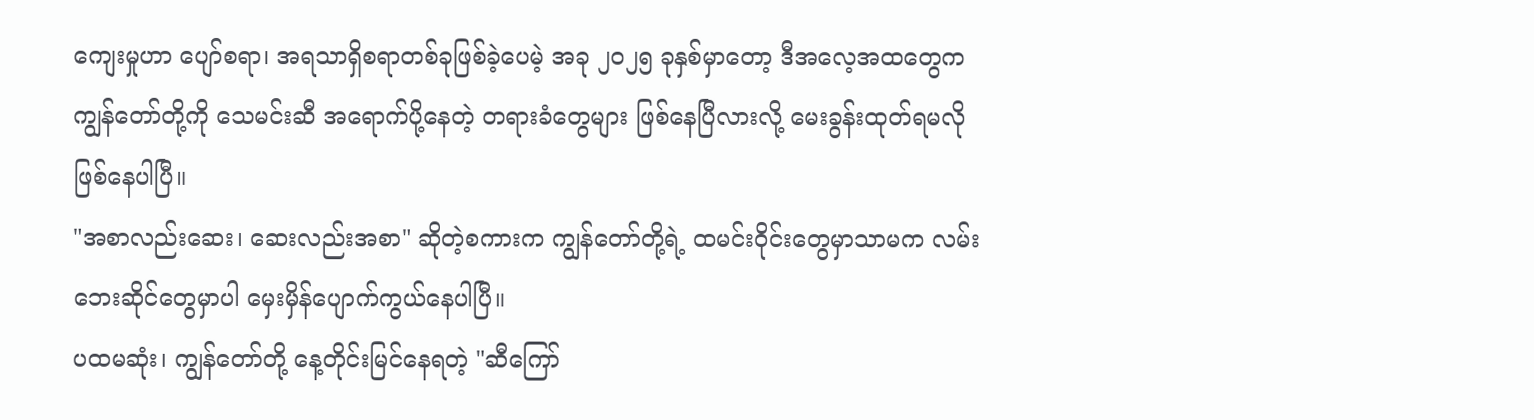ကျေးမှုဟာ ပျော်စရာ၊ အရသာရှိစရာတစ်ခုဖြစ်ခဲ့ပေမဲ့ အခု ၂၀၂၅ ခုနှစ်မှာတော့ ဒီအလေ့အထတွေက ကျွန်တော်တို့ကို သေမင်းဆီ အရောက်ပို့နေတဲ့ တရားခံတွေများ ဖြစ်နေပြီလားလို့ မေးခွန်းထုတ်ရမလို ဖြစ်နေပါပြီ။
"အစာလည်းဆေး၊ ဆေးလည်းအစာ" ဆိုတဲ့စကားက ကျွန်တော်တို့ရဲ့ ထမင်းဝိုင်းတွေမှာသာမက လမ်းဘေးဆိုင်တွေမှာပါ မှေးမှိန်ပျောက်ကွယ်နေပါပြီ။
ပထမဆုံး၊ ကျွန်တော်တို့ နေ့တိုင်းမြင်နေရတဲ့ "ဆီကြော်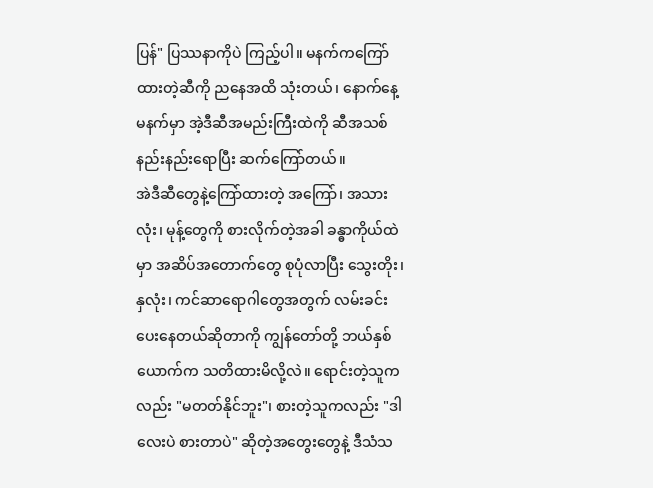ပြန်" ပြဿနာကိုပဲ ကြည့်ပါ။ မနက်ကကြော်ထားတဲ့ဆီကို ညနေအထိ သုံးတယ်၊ နောက်နေ့မနက်မှာ အဲ့ဒီဆီအမည်းကြီးထဲကို ဆီအသစ်နည်းနည်းရောပြီး ဆက်ကြော်တယ်။
အဲဒီဆီတွေနဲ့ကြော်ထားတဲ့ အကြော်၊ အသားလုံး၊ မုန့်တွေကို စားလိုက်တဲ့အခါ ခန္ဓာကိုယ်ထဲမှာ အဆိပ်အတောက်တွေ စုပုံလာပြီး သွေးတိုး၊ နှလုံး၊ ကင်ဆာရောဂါတွေအတွက် လမ်းခင်းပေးနေတယ်ဆိုတာကို ကျွန်တော်တို့ ဘယ်နှစ်ယောက်က သတိထားမိလို့လဲ။ ရောင်းတဲ့သူကလည်း "မတတ်နိုင်ဘူး"၊ စားတဲ့သူကလည်း "ဒါလေးပဲ စားတာပဲ" ဆိုတဲ့အတွေးတွေနဲ့ ဒီသံသ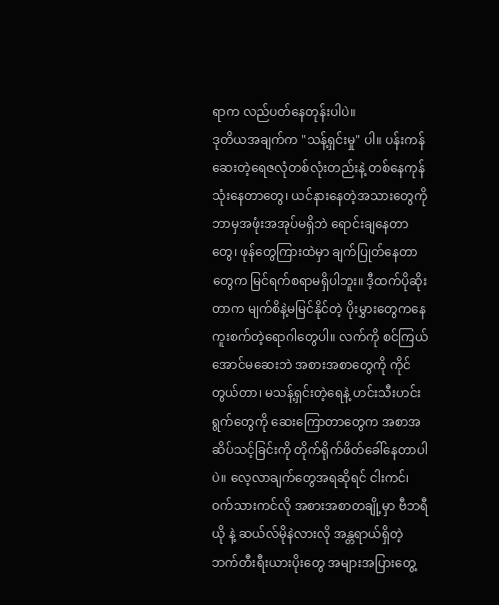ရာက လည်ပတ်နေတုန်းပါပဲ။
ဒုတိယအချက်က "သန့်ရှင်းမှု" ပါ။ ပန်းကန်ဆေးတဲ့ရေဇလုံတစ်လုံးတည်းနဲ့ တစ်နေကုန်သုံးနေတာတွေ၊ ယင်နားနေတဲ့အသားတွေကို ဘာမှအဖုံးအအုပ်မရှိဘဲ ရောင်းချနေတာတွေ၊ ဖုန်တွေကြားထဲမှာ ချက်ပြုတ်နေတာတွေက မြင်ရက်စရာမရှိပါဘူး။ ဒီ့ထက်ပိုဆိုးတာက မျက်စိနဲ့မမြင်နိုင်တဲ့ ပိုးမွှားတွေကနေ ကူးစက်တဲ့ရောဂါတွေပါ။ လက်ကို စင်ကြယ်အောင်မဆေးဘဲ အစားအစာတွေကို ကိုင်တွယ်တာ၊ မသန့်ရှင်းတဲ့ရေနဲ့ ဟင်းသီးဟင်းရွက်တွေကို ဆေးကြောတာတွေက အစာအဆိပ်သင့်ခြင်းကို တိုက်ရိုက်ဖိတ်ခေါ်နေတာပါပဲ။ လေ့လာချက်တွေအရဆိုရင် ငါးကင်၊ ဝက်သားကင်လို အစားအစာတချို့မှာ ဗီဘရီယို နဲ့ ဆယ်လ်မိုနဲလားလို အန္တရာယ်ရှိတဲ့ ဘက်တီးရီးယားပိုးတွေ အများအပြားတွေ့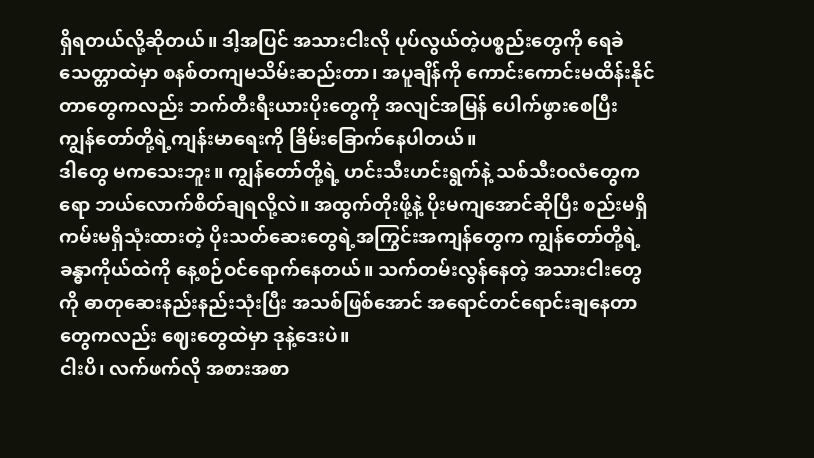ရှိရတယ်လို့ဆိုတယ်။ ဒါ့အပြင် အသားငါးလို ပုပ်လွယ်တဲ့ပစ္စည်းတွေကို ရေခဲသေတ္တာထဲမှာ စနစ်တကျမသိမ်းဆည်းတာ၊ အပူချိန်ကို ကောင်းကောင်းမထိန်းနိုင်တာတွေကလည်း ဘက်တီးရီးယားပိုးတွေကို အလျင်အမြန် ပေါက်ဖွားစေပြီး ကျွန်တော်တို့ရဲ့ကျန်းမာရေးကို ခြိမ်းခြောက်နေပါတယ်။
ဒါတွေ မကသေးဘူး။ ကျွန်တော်တို့ရဲ့ ဟင်းသီးဟင်းရွက်နဲ့ သစ်သီးဝလံတွေကရော ဘယ်လောက်စိတ်ချရလို့လဲ။ အထွက်တိုးဖို့နဲ့ ပိုးမကျအောင်ဆိုပြီး စည်းမရှိကမ်းမရှိသုံးထားတဲ့ ပိုးသတ်ဆေးတွေရဲ့အကြွင်းအကျန်တွေက ကျွန်တော်တို့ရဲ့ခန္ဓာကိုယ်ထဲကို နေ့စဉ်ဝင်ရောက်နေတယ်။ သက်တမ်းလွန်နေတဲ့ အသားငါးတွေကို ဓာတုဆေးနည်းနည်းသုံးပြီး အသစ်ဖြစ်အောင် အရောင်တင်ရောင်းချနေတာတွေကလည်း ဈေးတွေထဲမှာ ဒုနဲ့ဒေးပဲ။
ငါးပိ၊ လက်ဖက်လို အစားအစာ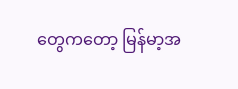တွေကတော့ မြန်မာ့အ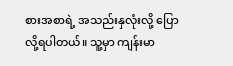စားအစာရဲ့ အသည်းနှလုံးလို့ ပြောလို့ရပါတယ်။ သူ့မှာ ကျန်းမာ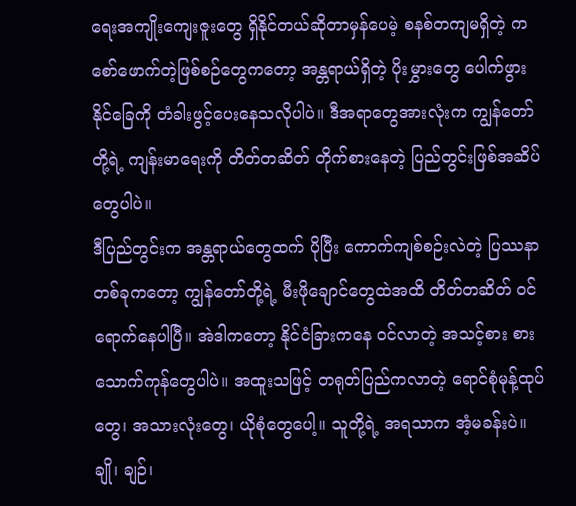ရေးအကျိုးကျေးဇူးတွေ ရှိနိုင်တယ်ဆိုတာမှန်ပေမဲ့ စနစ်တကျမရှိတဲ့ ကစော်ဖောက်တဲ့ဖြစ်စဉ်တွေကတော့ အန္တရာယ်ရှိတဲ့ ပိုးမွှားတွေ ပေါက်ဖွားနိုင်ခြေကို တံခါးဖွင့်ပေးနေသလိုပါပဲ။ ဒီအရာတွေအားလုံးက ကျွန်တော်တို့ရဲ့ ကျန်းမာရေးကို တိတ်တဆိတ် တိုက်စားနေတဲ့ ပြည်တွင်းဖြစ်အဆိပ်တွေပါပဲ။
ဒီပြည်တွင်းက အန္တရာယ်တွေထက် ပိုပြီး ကောက်ကျစ်စဉ်းလဲတဲ့ ပြဿနာတစ်ခုကတော့ ကျွန်တော်တို့ရဲ့ မီးဖိုချောင်တွေထဲအထိ တိတ်တဆိတ် ဝင်ရောက်နေပါပြီ။ အဲဒါကတော့ နိုင်ငံခြားကနေ ဝင်လာတဲ့ အသင့်စား စားသောက်ကုန်တွေပါပဲ။ အထူးသဖြင့် တရုတ်ပြည်ကလာတဲ့ ရောင်စုံမုန့်ထုပ်တွေ၊ အသားလုံးတွေ၊ ယိုစုံတွေပေါ့။ သူတို့ရဲ့ အရသာက အံ့မခန်းပဲ။ ချို၊ ချဉ်၊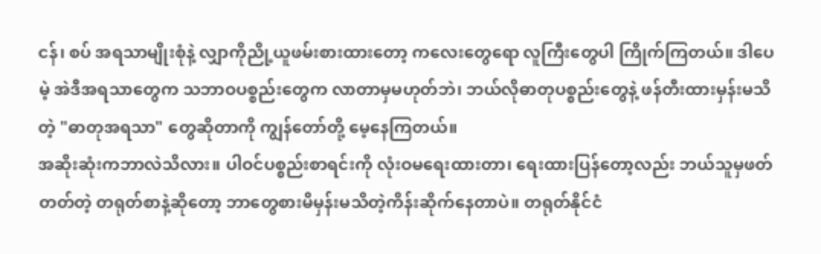ငန်၊ စပ် အရသာမျိုးစုံနဲ့ လျှာကိုညို့ယူဖမ်းစားထားတော့ ကလေးတွေရော လူကြီးတွေပါ ကြိုက်ကြတယ်။ ဒါပေမဲ့ အဲဒီအရသာတွေက သဘာဝပစ္စည်းတွေက လာတာမှမဟုတ်ဘဲ၊ ဘယ်လိုဓာတုပစ္စည်းတွေနဲ့ ဖန်တီးထားမှန်းမသိတဲ့ "ဓာတုအရသာ" တွေဆိုတာကို ကျွန်တော်တို့ မေ့နေကြတယ်။
အဆိုးဆုံးကဘာလဲသိလား။ ပါဝင်ပစ္စည်းစာရင်းကို လုံးဝမရေးထားတာ၊ ရေးထားပြန်တော့လည်း ဘယ်သူမှဖတ်တတ်တဲ့ တရုတ်စာနဲ့ဆိုတော့ ဘာတွေစားမိမှန်းမသိတဲ့ကိန်းဆိုက်နေတာပဲ။ တရုတ်နိုင်ငံ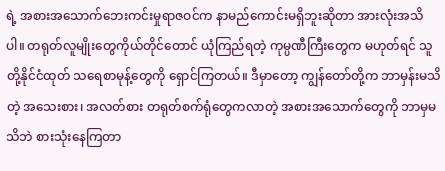ရဲ့ အစားအသောက်ဘေးကင်းမှုရာဇဝင်က နာမည်ကောင်းမရှိဘူးဆိုတာ အားလုံးအသိပါ။ တရုတ်လူမျိုးတွေကိုယ်တိုင်တောင် ယုံကြည်ရတဲ့ ကုမ္ပဏီကြီးတွေက မဟုတ်ရင် သူတို့နိုင်ငံထုတ် သရေစာမုန့်တွေကို ရှောင်ကြတယ်။ ဒီမှာတော့ ကျွန်တော်တို့က ဘာမှန်းမသိတဲ့ အသေးစား၊ အလတ်စား တရုတ်စက်ရုံတွေကလာတဲ့ အစားအသောက်တွေကို ဘာမှမသိဘဲ စားသုံးနေကြတာ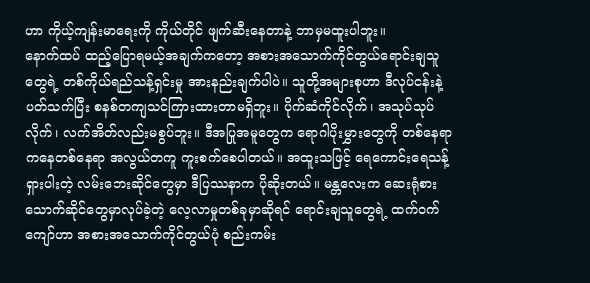ဟာ ကိုယ့်ကျန်းမာရေးကို ကိုယ်တိုင် ဖျက်ဆီးနေတာနဲ့ ဘာမှမထူးပါဘူး။
နောက်ထပ် ထည့်ပြောရမယ့်အချက်ကတော့ အစားအသောက်ကိုင်တွယ်ရောင်းချသူတွေရဲ့ တစ်ကိုယ်ရည်သန့်ရှင်းမှု အားနည်းချက်ပါပဲ။ သူတို့အများစုဟာ ဒီလုပ်ငန်းနဲ့ပတ်သက်ပြီး စနစ်တကျသင်ကြားထားတာမရှိဘူး။ ပိုက်ဆံကိုင်လိုက်၊ အသုပ်သုပ်လိုက်၊ လက်အိတ်လည်းမစွပ်ဘူး။ ဒီအပြုအမူတွေက ရောဂါပိုးမွှားတွေကို တစ်နေရာကနေတစ်နေရာ အလွယ်တကူ ကူးစက်စေပါတယ်။ အထူးသဖြင့် ရေကောင်းရေသန့်ရှားပါးတဲ့ လမ်းဘေးဆိုင်တွေမှာ ဒီပြဿနာက ပိုဆိုးတယ်။ မန္တလေးက ဆေးရုံစားသောက်ဆိုင်တွေမှာလုပ်ခဲ့တဲ့ လေ့လာမှုတစ်ခုမှာဆိုရင် ရောင်းချသူတွေရဲ့ ထက်ဝက်ကျော်ဟာ အစားအသောက်ကိုင်တွယ်ပုံ စည်းကမ်း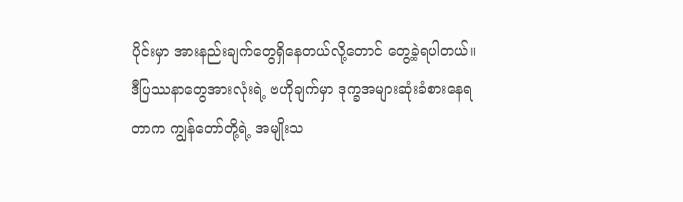ပိုင်းမှာ အားနည်းချက်တွေရှိနေတယ်လို့တောင် တွေ့ခဲ့ရပါတယ်။
ဒီပြဿနာတွေအားလုံးရဲ့ ဗဟိုချက်မှာ ဒုက္ခအများဆုံးခံစားနေရတာက ကျွန်တော်တို့ရဲ့ အမျိုးသ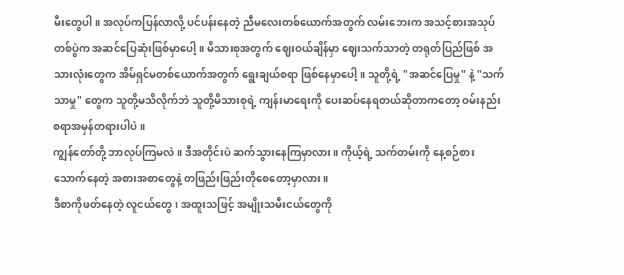မီးတွေပါ။ အလုပ်ကပြန်လာလို့ ပင်ပန်းနေတဲ့ ညီမလေးတစ်ယောက်အတွက် လမ်းဘေးက အသင့်စားအသုပ်တစ်ပွဲက အဆင်ပြေဆုံးဖြစ်မှာပေါ့။ မိသားစုအတွက် ဈေးဝယ်ချိန်မှာ ဈေးသက်သာတဲ့ တရုတ်ပြည်ဖြစ် အသားလုံးတွေက အိမ်ရှင်မတစ်ယောက်အတွက် ရွေးချယ်စရာ ဖြစ်နေမှာပေါ့။ သူတို့ရဲ့ "အဆင်ပြေမှု" နဲ့ "သက်သာမှု" တွေက သူတို့မသိလိုက်ဘဲ သူတို့မိသားစုရဲ့ ကျန်းမာရေးကို ပေးဆပ်နေရတယ်ဆိုတာကတော့ ဝမ်းနည်းစရာအမှန်တရားပါပဲ။
ကျွန်တော်တို့ ဘာလုပ်ကြမလဲ။ ဒီအတိုင်းပဲ ဆက်သွားနေကြမှာလား။ ကိုယ့်ရဲ့ သက်တမ်းကို နေ့စဉ်စားသောက်နေတဲ့ အစားအစာတွေနဲ့ တဖြည်းဖြည်းတိုစေတော့မှာလား။
ဒီစာကိုဖတ်နေတဲ့ လူငယ်တွေ၊ အထူးသဖြင့် အမျိုးသမီးငယ်တွေကို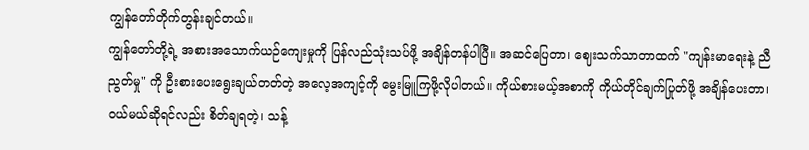ကျွန်တော်တိုက်တွန်းချင်တယ်။
ကျွန်တော်တို့ရဲ့ အစားအသောက်ယဉ်ကျေးမှုကို ပြန်လည်သုံးသပ်ဖို့ အချိန်တန်ပါပြီ။ အဆင်ပြေတာ၊ ဈေးသက်သာတာထက် "ကျန်းမာရေးနဲ့ ညီညွတ်မှု" ကို ဦးစားပေးရွေးချယ်တတ်တဲ့ အလေ့အကျင့်ကို မွေးမြူကြဖို့လိုပါတယ်။ ကိုယ်စားမယ့်အစာကို ကိုယ်တိုင်ချက်ပြုတ်ဖို့ အချိန်ပေးတာ၊ ဝယ်မယ်ဆိုရင်လည်း စိတ်ချရတဲ့၊ သန့်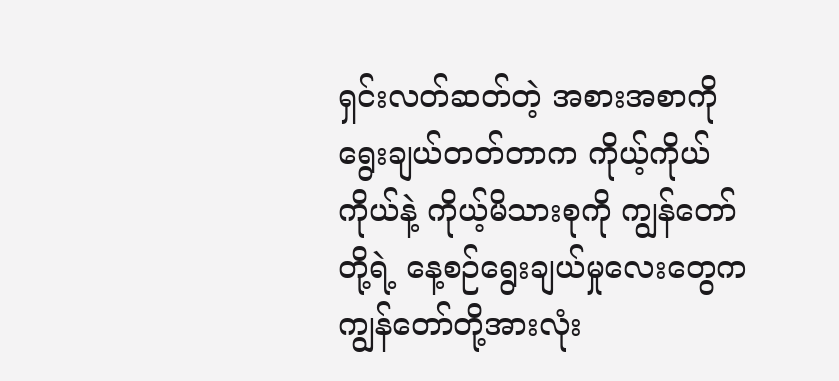ရှင်းလတ်ဆတ်တဲ့ အစားအစာကို ရွေးချယ်တတ်တာက ကိုယ့်ကိုယ်ကိုယ်နဲ့ ကိုယ့်မိသားစုကို ကျွန်တော်တို့ရဲ့ နေ့စဉ်ရွေးချယ်မှုလေးတွေက ကျွန်တော်တို့အားလုံး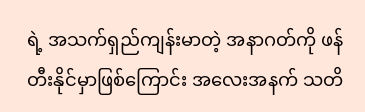ရဲ့ အသက်ရှည်ကျန်းမာတဲ့ အနာဂတ်ကို ဖန်တီးနိုင်မှာဖြစ်ကြောင်း အလေးအနက် သတိ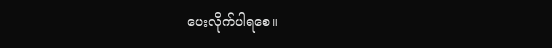ပေးလိုက်ပါရစေ။